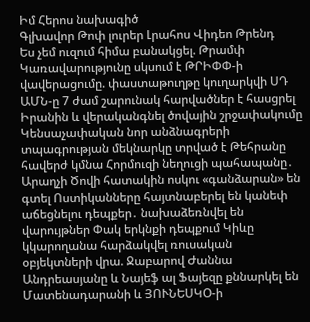Իմ Հերոս նախագիծ
Գլխավոր Թոփ լուրեր Լրահոս Վիդեո Թրենդ
Ես չեմ ուզում հիմա բանակցել. Թրամփ Կառավարությունը սկսում է ԹՐԻՓՓ-ի վավերացումը. փաստաթուղթը կուղարկվի ՍԴ ԱՄՆ-ը 7 ժամ շարունակ հարվածներ է հասցրել Իրանին և վերականգնել ծովային շրջափակումը Կենսաչափական նոր անձնագրերի տպագրության մեկնարկը տրված է Թեհրանը հավերժ կմնա Հորմուզի նեղուցի պահապանը․ Արաղչի Ծովի հատակին ոսկու «գանձարան» են գտել Ոստիկանները հայտնաբերել են կանեփ աճեցնելու դեպքեր․ նախաձեռնվել են վարույթներ Փակ երկնքի դեպքում Կիևը կկարողանա հարձակվել ռուսական օբյեկտների վրա. Ջաբարով Ժաննա Անդրեասյանը և Նայեֆ ալ Ֆայեզը քննարկել են Մատենադարանի և ՅՈՒՆԵՍԿՕ-ի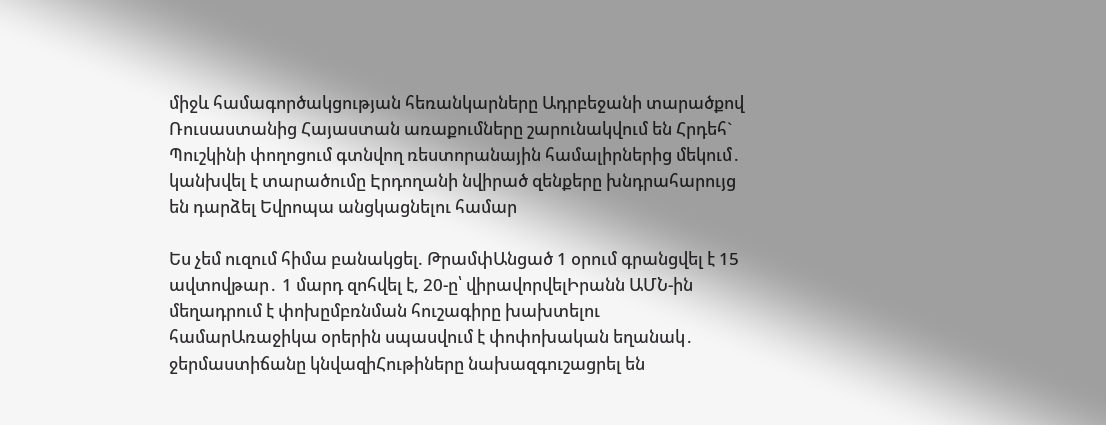միջև համագործակցության հեռանկարները Ադրբեջանի տարածքով Ռուսաստանից Հայաստան առաքումները շարունակվում են Հրդեհ` Պուշկինի փողոցում գտնվող ռեստորանային համալիրներից մեկում․ կանխվել է տարածումը Էրդողանի նվիրած զենքերը խնդրահարույց են դարձել Եվրոպա անցկացնելու համար

Ես չեմ ուզում հիմա բանակցել. ԹրամփԱնցած 1 օրում գրանցվել է 15 ավտովթար․ 1 մարդ զոհվել է, 20-ը՝ վիրավորվելԻրանն ԱՄՆ-ին մեղադրում է փոխըմբռնման հուշագիրը խախտելու համարԱռաջիկա օրերին սպասվում է փոփոխական եղանակ․ ջերմաստիճանը կնվազիՀութիները նախազգուշացրել են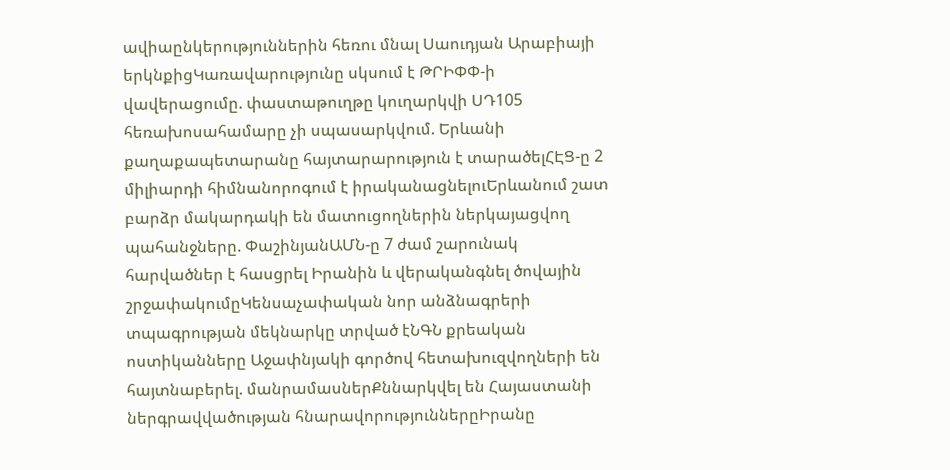ավիաընկերություններին հեռու մնալ Սաուդյան Արաբիայի երկնքիցԿառավարությունը սկսում է ԹՐԻՓՓ-ի վավերացումը. փաստաթուղթը կուղարկվի ՍԴ105 հեռախոսահամարը չի սպասարկվում. Երևանի քաղաքապետարանը հայտարարություն է տարածելՀԷՑ-ը 2 միլիարդի հիմնանորոգում է իրականացնելուԵրևանում շատ բարձր մակարդակի են մատուցողներին ներկայացվող պահանջները. ՓաշինյանԱՄՆ-ը 7 ժամ շարունակ հարվածներ է հասցրել Իրանին և վերականգնել ծովային շրջափակումըԿենսաչափական նոր անձնագրերի տպագրության մեկնարկը տրված էՆԳՆ քրեական ոստիկանները Աջափնյակի գործով հետախուզվողների են հայտնաբերել. մանրամասներՔննարկվել են Հայաստանի ներգրավվածության հնարավորություններըԻրանը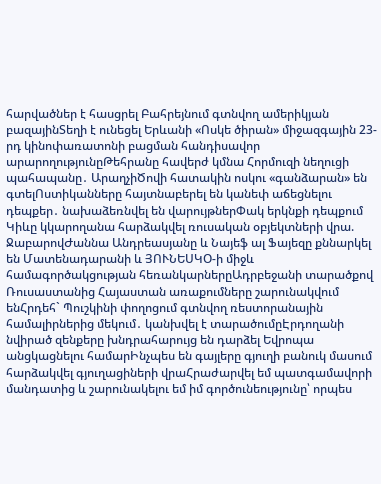հարվածներ է հասցրել Բահրեյնում գտնվող ամերիկյան բազայինՏեղի է ունեցել Երևանի «Ոսկե ծիրան» միջազգային 23-րդ կինոփառատոնի բացման հանդիսավոր արարողությունըԹեհրանը հավերժ կմնա Հորմուզի նեղուցի պահապանը․ ԱրաղչիԾովի հատակին ոսկու «գանձարան» են գտելՈստիկանները հայտնաբերել են կանեփ աճեցնելու դեպքեր․ նախաձեռնվել են վարույթներՓակ երկնքի դեպքում Կիևը կկարողանա հարձակվել ռուսական օբյեկտների վրա. ՋաբարովԺաննա Անդրեասյանը և Նայեֆ ալ Ֆայեզը քննարկել են Մատենադարանի և ՅՈՒՆԵՍԿՕ-ի միջև համագործակցության հեռանկարներըԱդրբեջանի տարածքով Ռուսաստանից Հայաստան առաքումները շարունակվում ենՀրդեհ` Պուշկինի փողոցում գտնվող ռեստորանային համալիրներից մեկում․ կանխվել է տարածումըԷրդողանի նվիրած զենքերը խնդրահարույց են դարձել Եվրոպա անցկացնելու համարԻնչպես են գայլերը գյուղի բանուկ մասում հարձակվել գյուղացիների վրաՀրաժարվել եմ պատգամավորի մանդատից և շարունակելու եմ իմ գործունեությունը՝ որպես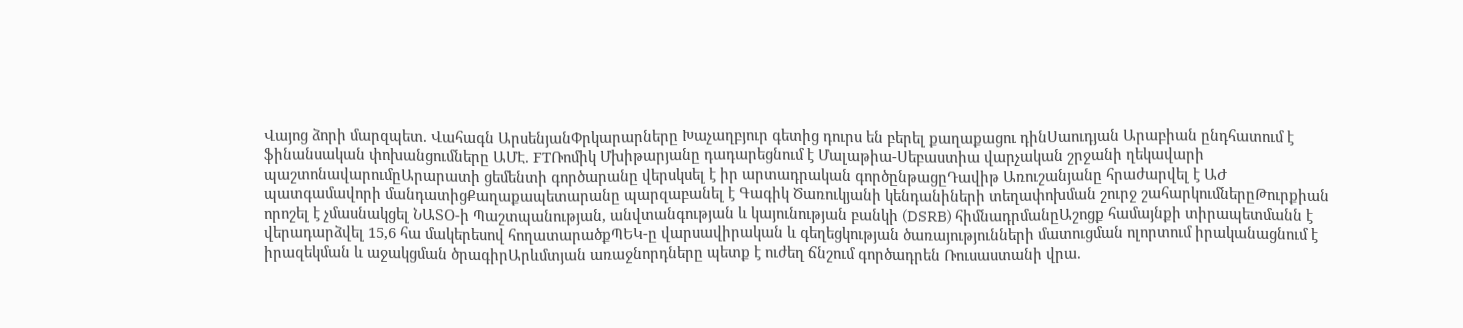Վայոց ձորի մարզպետ. Վահագն ԱրսենյանՓրկարարները Խաչաղբյուր գետից դուրս են բերել քաղաքացու դինՍաուդյան Արաբիան ընդհատում է ֆինանսական փոխանցումները ԱՄԷ. FTՌոմիկ Մխիթարյանը դադարեցնում է Մալաթիա-Սեբաստիա վարչական շրջանի ղեկավարի պաշտոնավարումըԱրարատի ցեմենտի գործարանը վերսկսել է իր արտադրական գործընթացըԴավիթ Առուշանյանը հրաժարվել է ԱԺ պատգամավորի մանդատիցՔաղաքապետարանը պարզաբանել է Գագիկ Ծառուկյանի կենդանիների տեղափոխման շուրջ շահարկումներըԹուրքիան որոշել է չմասնակցել ՆԱՏՕ-ի Պաշտպանության, անվտանգության և կայունության բանկի (DSRB) հիմնադրմանըԱշոցք համայնքի տիրապետմանն է վերադարձվել 15,6 հա մակերեսով հողատարածքՊԵԿ-ը վարսավիրական և գեղեցկության ծառայությունների մատուցման ոլորտում իրականացնում է իրազեկման և աջակցման ծրագիրԱրևմտյան առաջնորդները պետք է ուժեղ ճնշում գործադրեն Ռուսաստանի վրա.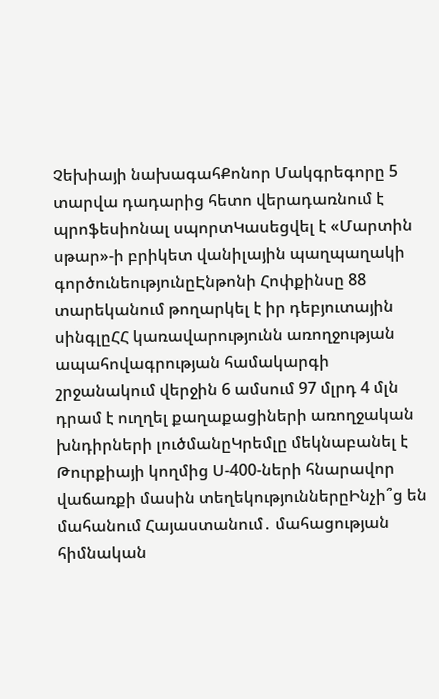Չեխիայի նախագահՔոնոր Մակգրեգորը 5 տարվա դադարից հետո վերադառնում է պրոֆեսիոնալ սպորտԿասեցվել է «Մարտին սթար»-ի բրիկետ վանիլային պաղպաղակի գործունեությունըԷնթոնի Հոփքինսը 88 տարեկանում թողարկել է իր դեբյուտային սինգլըՀՀ կառավարությունն առողջության ապահովագրության համակարգի շրջանակում վերջին 6 ամսում 97 մլրդ 4 մլն դրամ է ուղղել քաղաքացիների առողջական խնդիրների լուծմանըԿրեմլը մեկնաբանել է Թուրքիայի կողմից Ս-400-ների հնարավոր վաճառքի մասին տեղեկություններըԻնչի՞ց են մահանում Հայաստանում․ մահացության հիմնական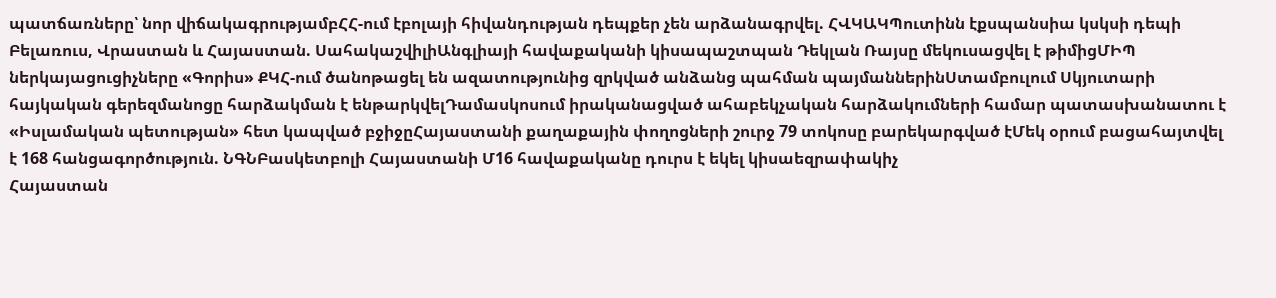պատճառները՝ նոր վիճակագրությամբՀՀ-ում էբոլայի հիվանդության դեպքեր չեն արձանագրվել. ՀՎԿԱԿՊուտինն էքսպանսիա կսկսի դեպի Բելառուս, Վրաստան և Հայաստան. ՍահակաշվիլիԱնգլիայի հավաքականի կիսապաշտպան Դեկլան Ռայսը մեկուսացվել է թիմիցՄԻՊ ներկայացուցիչները «Գորիս» ՔԿՀ-ում ծանոթացել են ազատությունից զրկված անձանց պահման պայմաններինՍտամբուլում Սկյուտարի հայկական գերեզմանոցը հարձակման է ենթարկվելԴամասկոսում իրականացված ահաբեկչական հարձակումների համար պատասխանատու է «Իսլամական պետության» հետ կապված բջիջըՀայաստանի քաղաքային փողոցների շուրջ 79 տոկոսը բարեկարգված էՄեկ օրում բացահայտվել է 168 հանցագործություն. ՆԳՆԲասկետբոլի Հայաստանի Մ16 հավաքականը դուրս է եկել կիսաեզրափակիչ
Հայաստան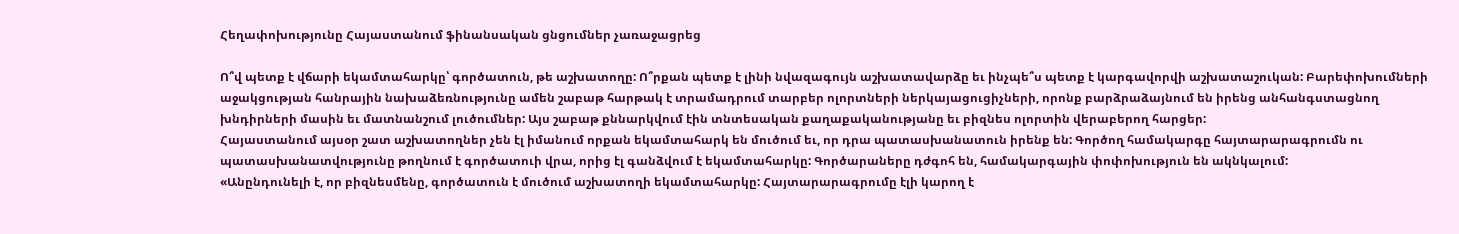Հեղափոխությունը Հայաստանում ֆինանսական ցնցումներ չառաջացրեց

Ո՞վ պետք է վճարի եկամտահարկը՝ գործատուն, թե աշխատողը: Ո՞րքան պետք է լինի նվազագույն աշխատավարձը եւ ինչպե՞ս պետք է կարգավորվի աշխատաշուկան: Բարեփոխումների աջակցության հանրային նախաձեռնությունը ամեն շաբաթ հարթակ է տրամադրում տարբեր ոլորտների ներկայացուցիչների, որոնք բարձրաձայնում են իրենց անհանգստացնող խնդիրների մասին եւ մատնանշում լուծումներ: Այս շաբաթ քննարկվում էին տնտեսական քաղաքականությանը եւ բիզնես ոլորտին վերաբերող հարցեր:
Հայաստանում այսօր շատ աշխատողներ չեն էլ իմանում որքան եկամտահարկ են մուծում եւ, որ դրա պատասխանատուն իրենք են: Գործող համակարգը հայտարարագրումն ու պատասխանատվությունը թողնում է գործատուի վրա, որից էլ գանձվում է եկամտահարկը: Գործարաները դժգոհ են, համակարգային փոփոխություն են ակնկալում:
«Անընդունելի է, որ բիզնեսմենը, գործատուն է մուծում աշխատողի եկամտահարկը: Հայտարարագրումը էլի կարող է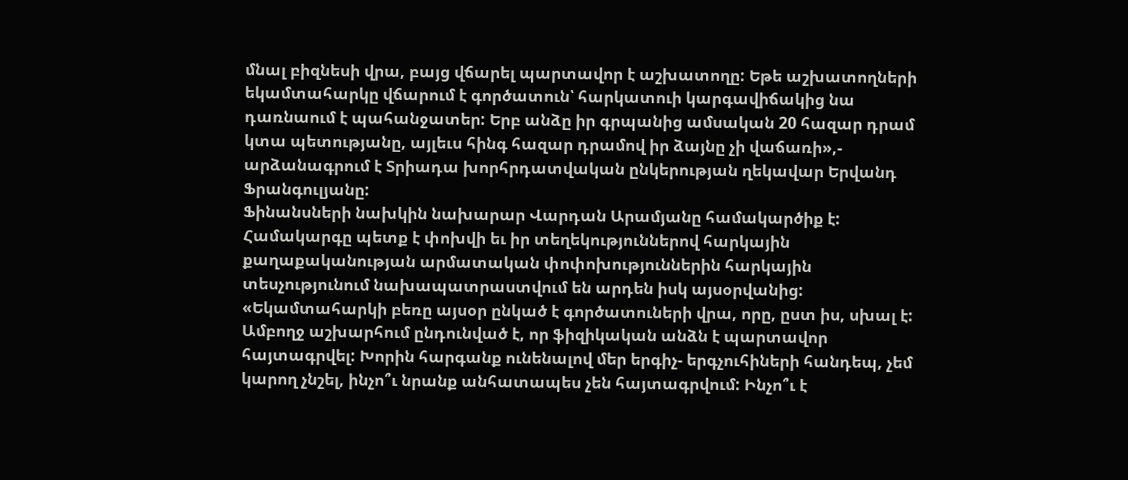մնալ բիզնեսի վրա, բայց վճարել պարտավոր է աշխատողը: Եթե աշխատողների եկամտահարկը վճարում է գործատուն՝ հարկատուի կարգավիճակից նա դառնաում է պահանջատեր: Երբ անձը իր գրպանից ամսական 20 հազար դրամ կտա պետությանը, այլեւս հինգ հազար դրամով իր ձայնը չի վաճառի»,- արձանագրում է Տրիադա խորհրդատվական ընկերության ղեկավար Երվանդ Ֆրանգուլյանը:
Ֆինանսների նախկին նախարար Վարդան Արամյանը համակարծիք է: Համակարգը պետք է փոխվի եւ իր տեղեկություններով հարկային քաղաքականության արմատական փոփոխություններին հարկային տեսչությունում նախապատրաստվում են արդեն իսկ այսօրվանից:
«Եկամտահարկի բեռը այսօր ընկած է գործատուների վրա, որը, ըստ իս, սխալ է: Ամբողջ աշխարհում ընդունված է, որ ֆիզիկական անձն է պարտավոր հայտագրվել: Խորին հարգանք ունենալով մեր երգիչ- երգչուհիների հանդեպ, չեմ կարող չնշել, ինչո՞ւ նրանք անհատապես չեն հայտագրվում: Ինչո՞ւ է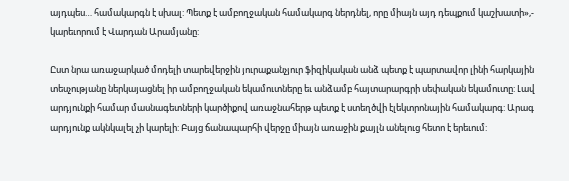այդպես… համակարգն է սխալ: Պետք է ամբողջական համակարգ ներդնել, որը միայն այդ դեպքում կաշխատի»,- կարեւորում է Վարդան Արամյանը:

Ըստ նրա առաջարկած մոդելի տարեվերջին յուրաքանչյուր ֆիզիկական անձ պետք է պարտավոր լինի հարկային տեսչությանը ներկայացնել իր ամբողջական եկամուտները եւ անձամբ հայտարարգրի սեփական եկամուտը: Լավ արդյունքի համար մասնագետների կարծիքով առաջնահերթ պետք է ստեղծվի էլեկտրոնային համակարգ: Արագ արդյունք ակնկալել չի կարելի: Բայց ճանապարհի վերջը միայն առաջին քայլն անելուց հետո է երեւում: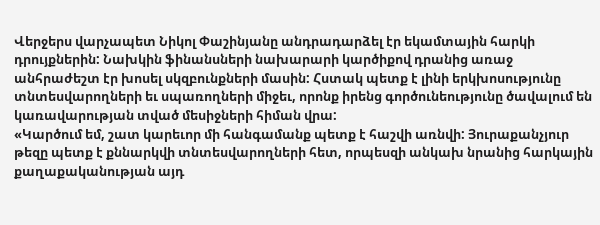Վերջերս վարչապետ Նիկոլ Փաշինյանը անդրադարձել էր եկամտային հարկի դրույքներին: Նախկին ֆինանսների նախարարի կարծիքով դրանից առաջ անհրաժեշտ էր խոսել սկզբունքների մասին: Հստակ պետք է լինի երկխոսությունը տնտեսվարողների եւ սպառողների միջեւ, որոնք իրենց գործունեությունը ծավալում են կառավարության տված մեսիջների հիման վրա:
«Կարծում եմ, շատ կարեւոր մի հանգամանք պետք է հաշվի առնվի: Յուրաքանչյուր թեզը պետք է քննարկվի տնտեսվարողների հետ, որպեսզի անկախ նրանից հարկային քաղաքականության այդ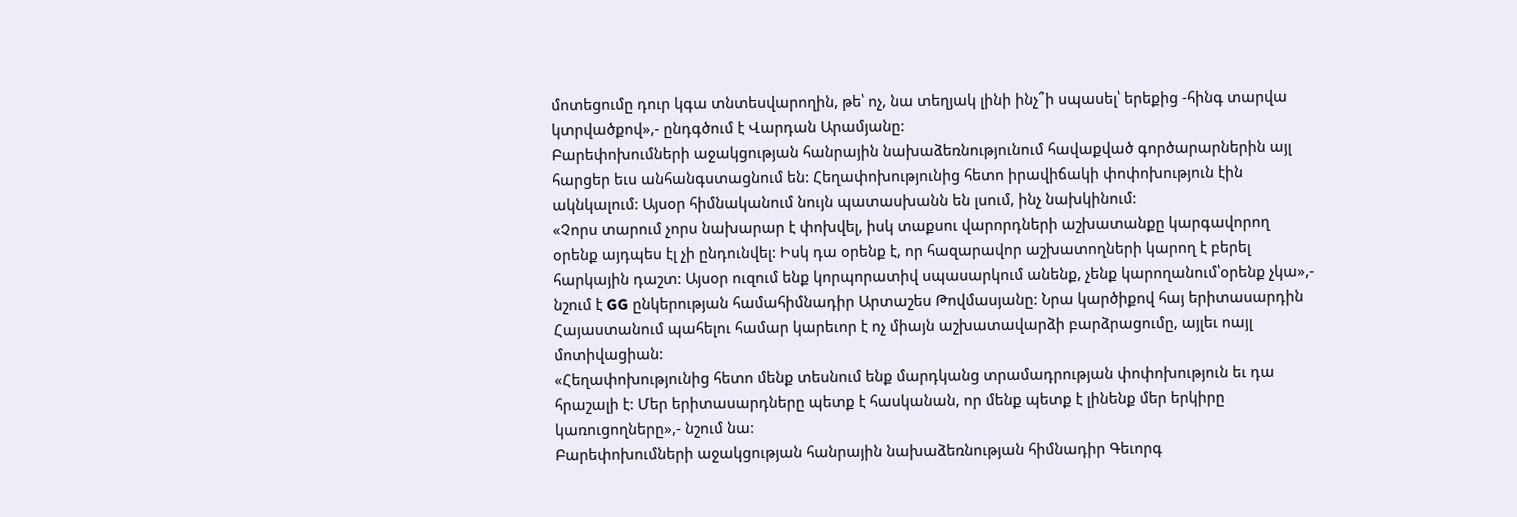մոտեցումը դուր կգա տնտեսվարողին, թե՝ ոչ, նա տեղյակ լինի ինչ՞ի սպասել՝ երեքից -հինգ տարվա կտրվածքով»,- ընդգծում է Վարդան Արամյանը:
Բարեփոխումների աջակցության հանրային նախաձեռնությունում հավաքված գործարարներին այլ հարցեր եւս անհանգստացնում են: Հեղափոխությունից հետո իրավիճակի փոփոխություն էին ակնկալում: Այսօր հիմնականում նույն պատասխանն են լսում, ինչ նախկինում:
«Չորս տարում չորս նախարար է փոխվել, իսկ տաքսու վարորդների աշխատանքը կարգավորող օրենք այդպես էլ չի ընդունվել: Իսկ դա օրենք է, որ հազարավոր աշխատողների կարող է բերել հարկային դաշտ: Այսօր ուզում ենք կորպորատիվ սպասարկում անենք, չենք կարողանում՝օրենք չկա»,- նշում է GG ընկերության համահիմնադիր Արտաշես Թովմասյանը: Նրա կարծիքով հայ երիտասարդին Հայաստանում պահելու համար կարեւոր է ոչ միայն աշխատավարձի բարձրացումը, այլեւ ոայլ մոտիվացիան:
«Հեղափոխությունից հետո մենք տեսնում ենք մարդկանց տրամադրության փոփոխություն եւ դա հրաշալի է: Մեր երիտասարդները պետք է հասկանան, որ մենք պետք է լինենք մեր երկիրը կառուցողները»,- նշում նա:
Բարեփոխումների աջակցության հանրային նախաձեռնության հիմնադիր Գեւորգ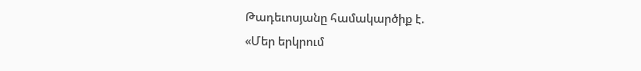Թադեւոսյանը համակարծիք է.
«Մեր երկրում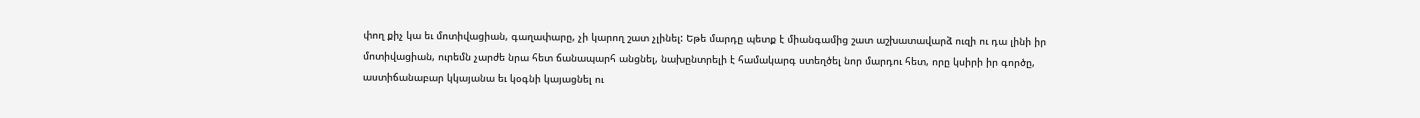փող քիչ կա եւ մոտիվացիան, գաղափարը, չի կարող շատ չլինել: Եթե մարդը պետք է միանգամից շատ աշխատավարձ ուզի ու դա լինի իր մոտիվացիան, ուրեմն չարժե նրա հետ ճանապարհ անցնել, նախընտրելի է համակարգ ստեղծել նոր մարդու հետ, որը կսիրի իր գործը, աստիճանաբար կկայանա եւ կօգնի կայացնել ու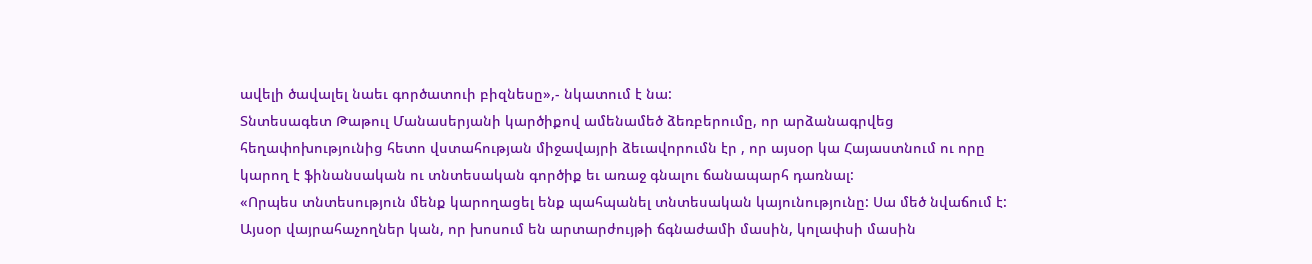ավելի ծավալել նաեւ գործատուի բիզնեսը»,- նկատում է նա:
Տնտեսագետ Թաթուլ Մանասերյանի կարծիքով ամենամեծ ձեռբերումը, որ արձանագրվեց հեղափոխությունից հետո վստահության միջավայրի ձեւավորումն էր , որ այսօր կա Հայաստնում ու որը կարող է ֆինանսական ու տնտեսական գործիք եւ առաջ գնալու ճանապարհ դառնալ:
«Որպես տնտեսություն մենք կարողացել ենք պահպանել տնտեսական կայունությունը: Սա մեծ նվաճում է: Այսօր վայրահաչողներ կան, որ խոսում են արտարժույթի ճգնաժամի մասին, կոլափսի մասին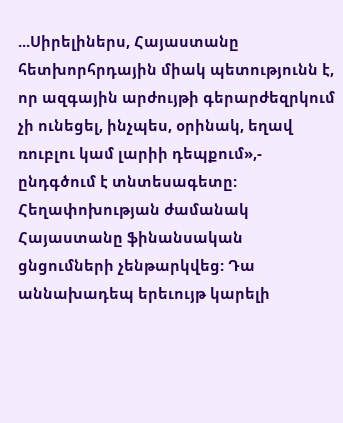...Սիրելիներս, Հայաստանը հետխորհրդային միակ պետությունն է, որ ազգային արժույթի գերարժեզրկում չի ունեցել, ինչպես, օրինակ, եղավ ռուբլու կամ լարիի դեպքում»,- ընդգծում է տնտեսագետը:
Հեղափոխության ժամանակ Հայաստանը ֆինանսական ցնցումների չենթարկվեց: Դա աննախադեպ երեւույթ կարելի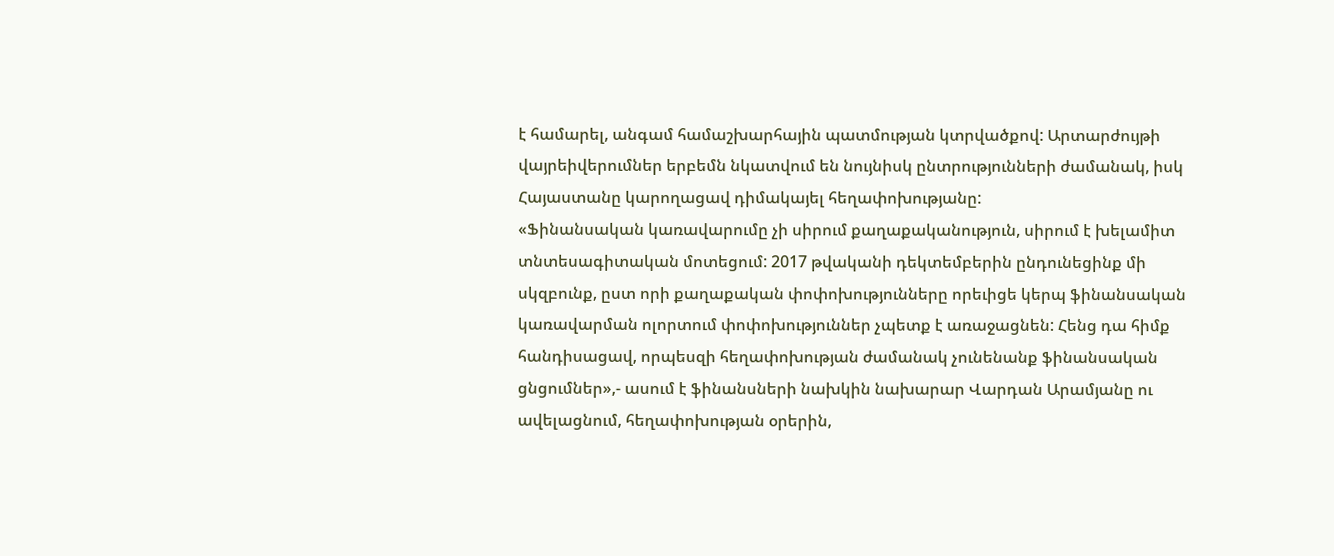է համարել, անգամ համաշխարհային պատմության կտրվածքով: Արտարժույթի վայրեիվերումներ երբեմն նկատվում են նույնիսկ ընտրությունների ժամանակ, իսկ Հայաստանը կարողացավ դիմակայել հեղափոխությանը:
«Ֆինանսական կառավարումը չի սիրում քաղաքականություն, սիրում է խելամիտ տնտեսագիտական մոտեցում: 2017 թվականի դեկտեմբերին ընդունեցինք մի սկզբունք, ըստ որի քաղաքական փոփոխությունները որեւիցե կերպ ֆինանսական կառավարման ոլորտում փոփոխություններ չպետք է առաջացնեն: Հենց դա հիմք հանդիսացավ, որպեսզի հեղափոխության ժամանակ չունենանք ֆինանսական ցնցումներ»,- ասում է ֆինանսների նախկին նախարար Վարդան Արամյանը ու ավելացնում, հեղափոխության օրերին,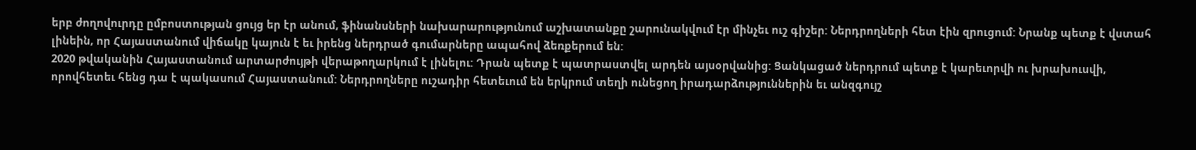երբ ժողովուրդը ըմբոստության ցույց եր էր անում, ֆինանսների նախարարությունում աշխատանքը շարունակվում էր մինչեւ ուշ գիշեր: Ներդրողների հետ էին զրուցում: Նրանք պետք է վստահ լինեին, որ Հայաստանում վիճակը կայուն է եւ իրենց ներդրած գումարները ապահով ձեռքերում են:
2020 թվականին Հայաստանում արտարժույթի վերաթողարկում է լինելու: Դրան պետք է պատրաստվել արդեն այսօրվանից: Ցանկացած ներդրում պետք է կարեւորվի ու խրախուսվի, որովհետեւ հենց դա է պակասում Հայաստանում: Ներդրողները ուշադիր հետեւում են երկրում տեղի ունեցող իրադարձություններին եւ անզգույշ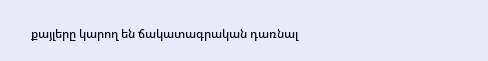քայլերը կարող են ճակատագրական դառնալ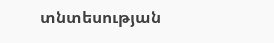տնտեսության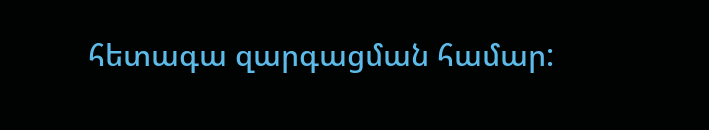հետագա զարգացման համար: